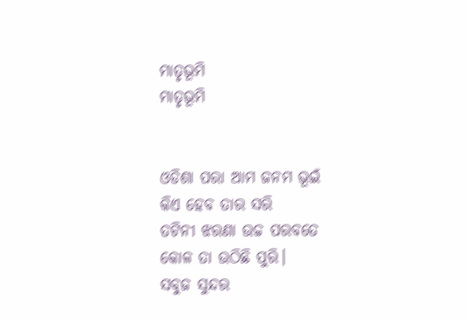ମାତୃଭୂମି
ମାତୃଭୂମି


ଓଡିଶା ପରା ଆମ ଜନମ ଭୂଇଁ
କିଏ ହେବ ତାର ସରି
ତଟିନୀ ଝରଣା ଉଚ୍ଚ ପରବତେ
କୋଳ ତା ଉଠିଛି ପୁରି।
ସବୁଜ ସୁନ୍ଦର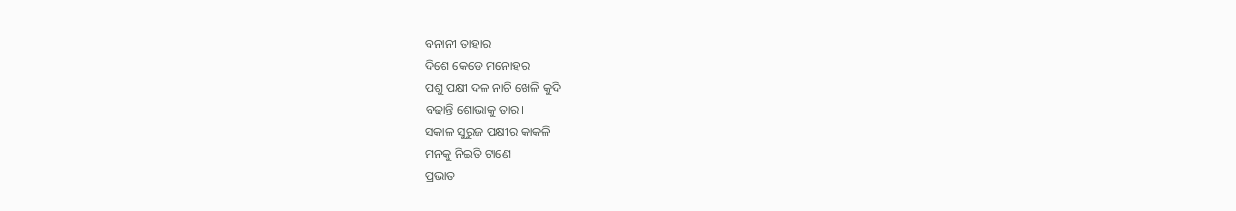ବନାନୀ ତାହାର
ଦିଶେ କେଡେ ମନୋହର
ପଶୁ ପକ୍ଷୀ ଦଳ ନାଚି ଖେଳି କୁଦି
ବଢାନ୍ତି ଶୋଭାକୁ ତାର।
ସକାଳ ସୁରୁଜ ପକ୍ଷୀର କାକଳି
ମନକୁ ନିଇତି ଟାଣେ
ପ୍ରଭାତ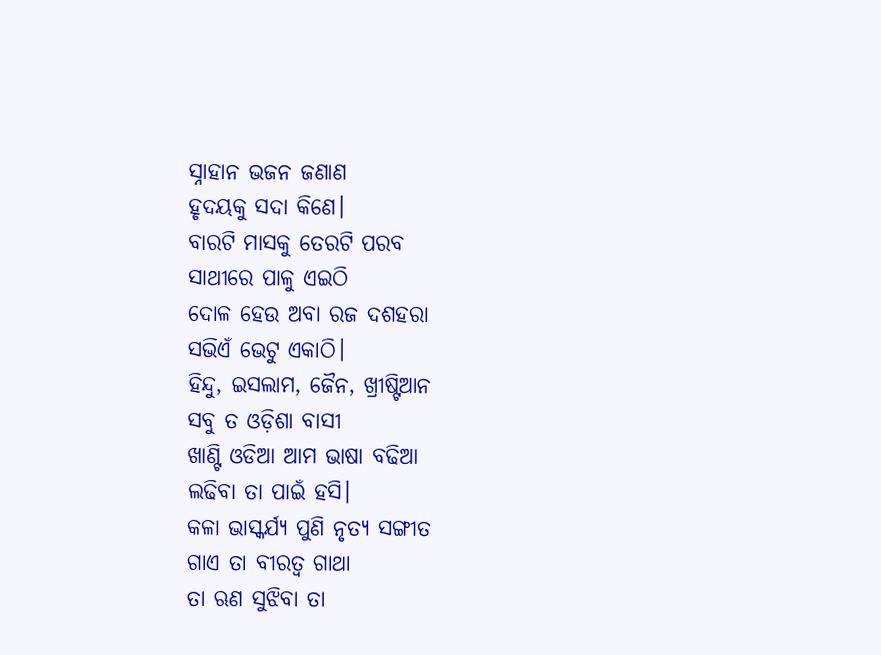ସ୍ନାହାନ ଭଜନ ଜଣାଣ
ହୃଦୟକୁ ସଦା କିଣେ।
ବାରଟି ମାସକୁ ତେରଟି ପରବ
ସାଥୀରେ ପାଳୁ ଏଇଠି
ଦୋଳ ହେଉ ଅବା ରଜ ଦଶହରା
ସଭିଏଁ ଭେଟୁ ଏକାଠି।
ହିନ୍ଦୁ, ଇସଲାମ, ଜୈନ, ଖ୍ରୀଷ୍ଟିଆନ
ସବୁ ତ ଓଡ଼ିଶା ବାସୀ
ଖାଣ୍ଟି ଓଡିଆ ଆମ ଭାଷା ବଢିଆ
ଲଢିବା ତା ପାଇଁ ହସି।
କଳା ଭାସ୍କର୍ଯ୍ୟ ପୁଣି ନୃତ୍ୟ ସଙ୍ଗୀତ
ଗାଏ ତା ବୀରତ୍ୱ ଗାଥା
ତା ଋଣ ସୁଝିବା ତା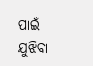ପାଇଁ ଯୁଝିବା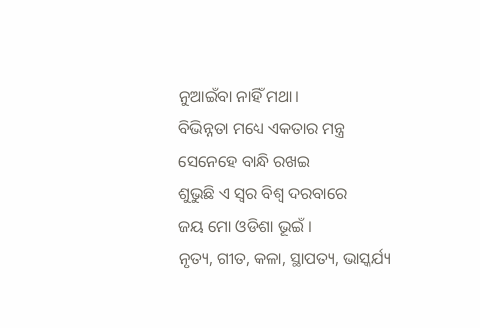ନୁଆଇଁବା ନାହିଁ ମଥା।
ବିଭିନ୍ନତା ମଧ୍ୟେ ଏକତାର ମନ୍ତ୍ର
ସେନେହେ ବାନ୍ଧି ରଖଇ
ଶୁଭୁଛି ଏ ସ୍ୱର ବିଶ୍ବ ଦରବାରେ
ଜୟ ମୋ ଓଡିଶା ଭୂଇଁ ।
ନୃତ୍ୟ, ଗୀତ, କଳା, ସ୍ଥାପତ୍ୟ, ଭାସ୍କର୍ଯ୍ୟ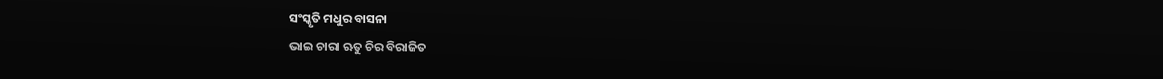ସଂସ୍କୃତି ମଧୁର ବାସନା
ଭାଇ ଚାରା ଋତୁ ଚିର ବିରାଜିତ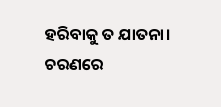ହରିବାକୁ ତ ଯାତନା।
ଚରଣରେ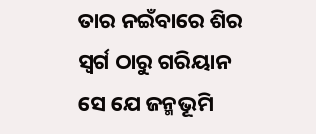ତାର ନଇଁବାରେ ଶିର
ସ୍ୱର୍ଗ ଠାରୁ ଗରିୟାନ
ସେ ଯେ ଜନ୍ମଭୂମି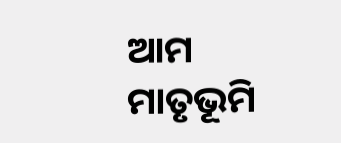ଆମ ମାତୃଭୂମି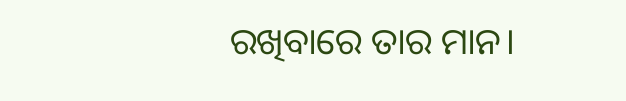ରଖିବାରେ ତାର ମାନ।